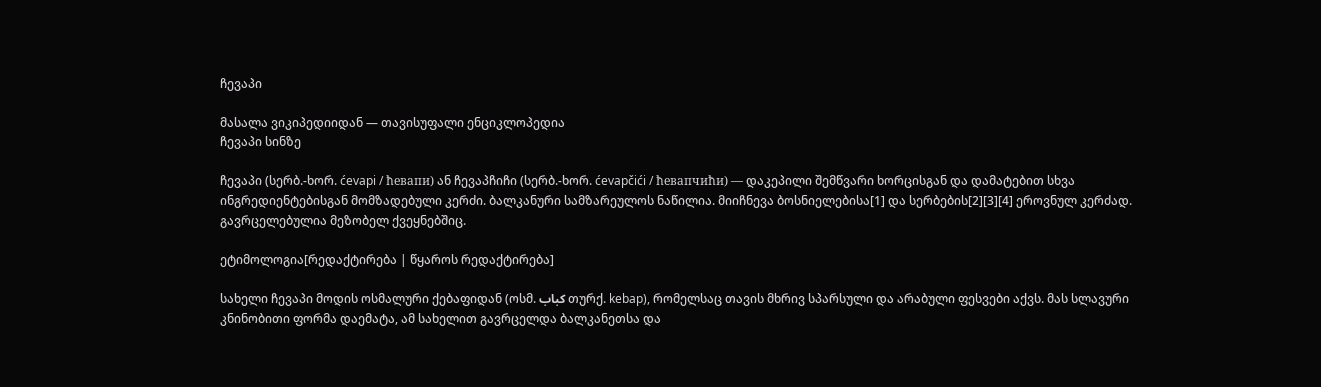ჩევაპი

მასალა ვიკიპედიიდან — თავისუფალი ენციკლოპედია
ჩევაპი სინზე

ჩევაპი (სერბ.-ხორ. ćevapi / ћевапи) ან ჩევაპჩიჩი (სერბ.-ხორ. ćevapčići / ћевапчићи) — დაკეპილი შემწვარი ხორცისგან და დამატებით სხვა ინგრედიენტებისგან მომზადებული კერძი. ბალკანური სამზარეულოს ნაწილია. მიიჩნევა ბოსნიელებისა[1] და სერბების[2][3][4] ეროვნულ კერძად. გავრცელებულია მეზობელ ქვეყნებშიც.

ეტიმოლოგია[რედაქტირება | წყაროს რედაქტირება]

სახელი ჩევაპი მოდის ოსმალური ქებაფიდან (ოსმ. کباب თურქ. kebap), რომელსაც თავის მხრივ სპარსული და არაბული ფესვები აქვს. მას სლავური კნინობითი ფორმა დაემატა, ამ სახელით გავრცელდა ბალკანეთსა და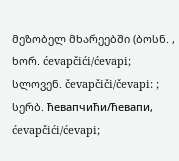მეზობელ მხარეებში (ბოსნ. , ხორ. ćevapčići/ćevapi; სლოვენ. čevapčiči/čevapi: ; სერბ. ћевапчићи/ћевапи, ćevapčići/ćevapi;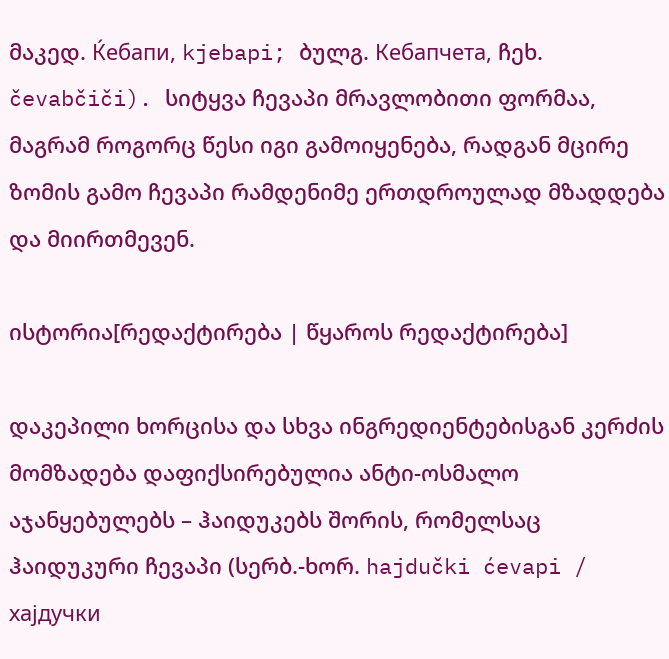მაკედ. Ќебапи, kjebapi; ბულგ. Кебапчета, ჩეხ. čevabčiči). სიტყვა ჩევაპი მრავლობითი ფორმაა, მაგრამ როგორც წესი იგი გამოიყენება, რადგან მცირე ზომის გამო ჩევაპი რამდენიმე ერთდროულად მზადდება და მიირთმევენ.

ისტორია[რედაქტირება | წყაროს რედაქტირება]

დაკეპილი ხორცისა და სხვა ინგრედიენტებისგან კერძის მომზადება დაფიქსირებულია ანტი-ოსმალო აჯანყებულებს – ჰაიდუკებს შორის, რომელსაც ჰაიდუკური ჩევაპი (სერბ.-ხორ. hajdučki ćevapi / хајдучки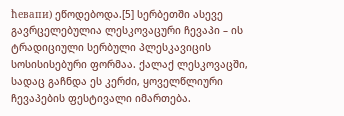ћевапи) ეწოდებოდა.[5] სერბეთში ასევე გავრცელებულია ლესკოვაცური ჩევაპი – ის ტრადიციული სერბული პლესკავიცის სოსისისებური ფორმაა. ქალაქ ლესკოვაცში, სადაც გაჩნდა ეს კერძი, ყოველწლიური ჩევაპების ფესტივალი იმართება.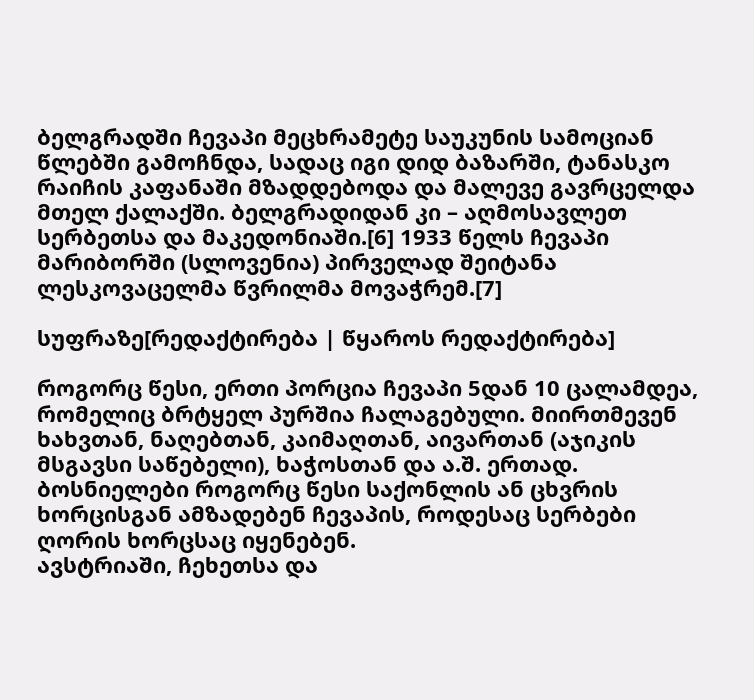ბელგრადში ჩევაპი მეცხრამეტე საუკუნის სამოციან წლებში გამოჩნდა, სადაც იგი დიდ ბაზარში, ტანასკო რაიჩის კაფანაში მზადდებოდა და მალევე გავრცელდა მთელ ქალაქში. ბელგრადიდან კი – აღმოსავლეთ სერბეთსა და მაკედონიაში.[6] 1933 წელს ჩევაპი მარიბორში (სლოვენია) პირველად შეიტანა ლესკოვაცელმა წვრილმა მოვაჭრემ.[7]

სუფრაზე[რედაქტირება | წყაროს რედაქტირება]

როგორც წესი, ერთი პორცია ჩევაპი 5დან 10 ცალამდეა, რომელიც ბრტყელ პურშია ჩალაგებული. მიირთმევენ ხახვთან, ნაღებთან, კაიმაღთან, აივართან (აჯიკის მსგავსი საწებელი), ხაჭოსთან და ა.შ. ერთად. ბოსნიელები როგორც წესი საქონლის ან ცხვრის ხორცისგან ამზადებენ ჩევაპის, როდესაც სერბები ღორის ხორცსაც იყენებენ.
ავსტრიაში, ჩეხეთსა და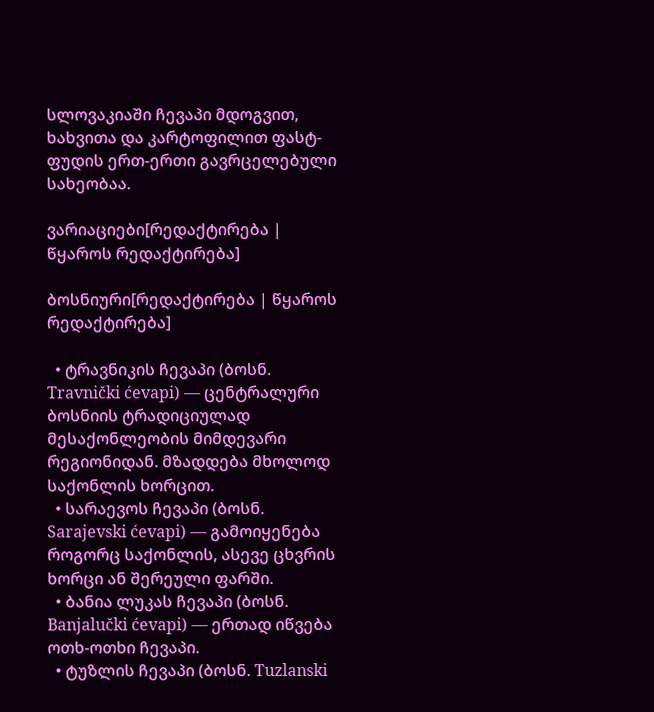სლოვაკიაში ჩევაპი მდოგვით, ხახვითა და კარტოფილით ფასტ-ფუდის ერთ-ერთი გავრცელებული სახეობაა.

ვარიაციები[რედაქტირება | წყაროს რედაქტირება]

ბოსნიური[რედაქტირება | წყაროს რედაქტირება]

  • ტრავნიკის ჩევაპი (ბოსნ. Travnički ćevapi) — ცენტრალური ბოსნიის ტრადიციულად მესაქონლეობის მიმდევარი რეგიონიდან. მზადდება მხოლოდ საქონლის ხორცით.
  • სარაევოს ჩევაპი (ბოსნ. Sarajevski ćevapi) — გამოიყენება როგორც საქონლის, ასევე ცხვრის ხორცი ან შერეული ფარში.
  • ბანია ლუკას ჩევაპი (ბოსნ. Banjalučki ćevapi) — ერთად იწვება ოთხ-ოთხი ჩევაპი.
  • ტუზლის ჩევაპი (ბოსნ. Tuzlanski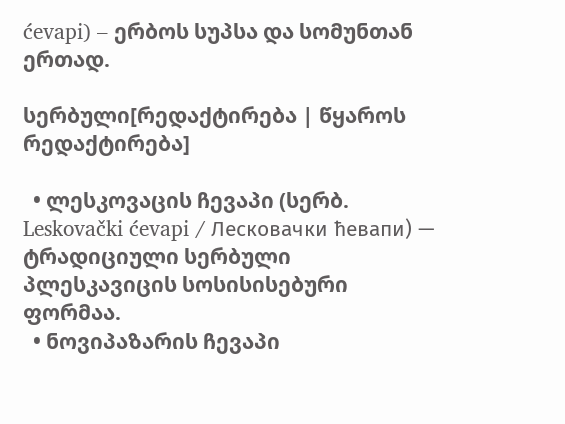ćevapi) – ერბოს სუპსა და სომუნთან ერთად.

სერბული[რედაქტირება | წყაროს რედაქტირება]

  • ლესკოვაცის ჩევაპი (სერბ. Leskovački ćevapi / Лесковачки ћевапи) — ტრადიციული სერბული პლესკავიცის სოსისისებური ფორმაა.
  • ნოვიპაზარის ჩევაპი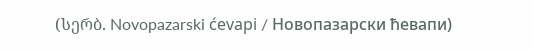(სერბ. Novopazarski ćevapi / Новопазарски ћевапи)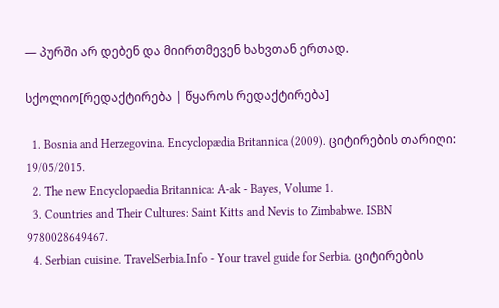— პურში არ დებენ და მიირთმევენ ხახვთან ერთად.

სქოლიო[რედაქტირება | წყაროს რედაქტირება]

  1. Bosnia and Herzegovina. Encyclopædia Britannica (2009). ციტირების თარიღი: 19/05/2015.
  2. The new Encyclopaedia Britannica: A-ak - Bayes, Volume 1.
  3. Countries and Their Cultures: Saint Kitts and Nevis to Zimbabwe. ISBN 9780028649467.
  4. Serbian cuisine. TravelSerbia.Info - Your travel guide for Serbia. ციტირების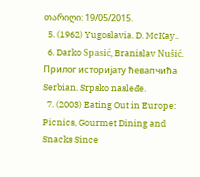თარიღი: 19/05/2015.
  5. (1962) Yugoslavia. D. McKay..
  6. Darko Spasić, Branislav Nušić. Прилог историјату ћевапчића Serbian. Srpsko nasleđe.
  7. (2003) Eating Out in Europe: Picnics, Gourmet Dining and Snacks Since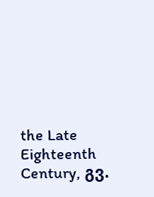the Late Eighteenth Century, გვ.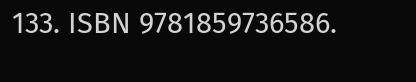133. ISBN 9781859736586.